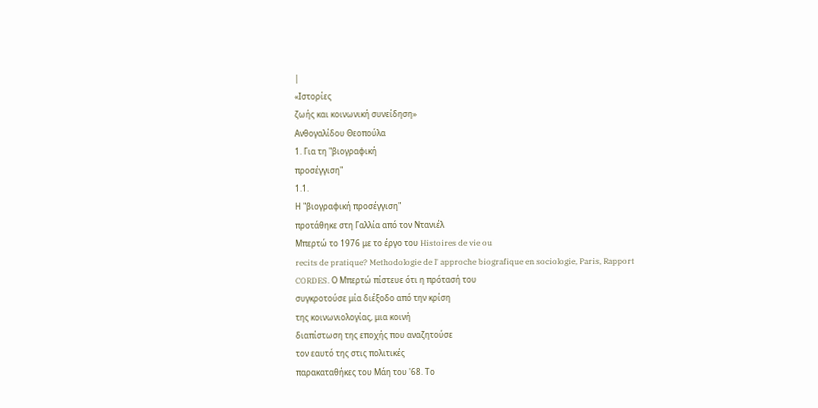|
«Ιστορίες
ζωής και κοινωνική συνείδηση»
Ανθογαλίδου Θεοπούλα
1. Για τη "βιογραφική
προσέγγιση"
1.1.
Η "βιογραφική προσέγγιση"
προτάθηκε στη Γαλλία από τον Ντανιέλ
Μπερτώ το 1976 με το έργο του Histoires de vie ou
recits de pratique? Methodologie de l' approche biografique en sociologie, Paris, Rapport
CORDES. Ο Μπερτώ πίστευε ότι η πρότασή του
συγκροτούσε μία διέξοδο από την κρίση
της κοινωνιολογίας, μια κοινή
διαπίστωση της εποχής που αναζητούσε
τον εαυτό της στις πολιτικές
παρακαταθήκες του Μάη του '68. Το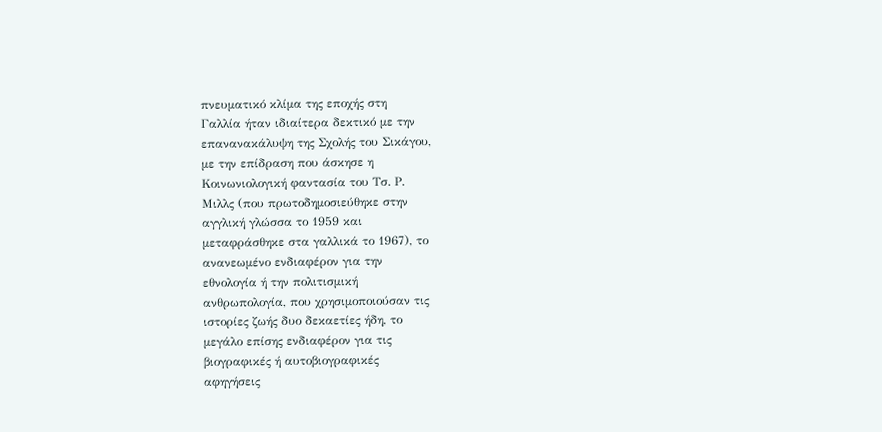πνευματικό κλίμα της εποχής στη
Γαλλία ήταν ιδιαίτερα δεκτικό με την
επανανακάλυψη της Σχολής του Σικάγου,
με την επίδραση που άσκησε η
Κοινωνιολογική φαντασία του Τσ. Ρ.
Μιλλς (που πρωτοδημοσιεύθηκε στην
αγγλική γλώσσα το 1959 και
μεταφράσθηκε στα γαλλικά το 1967), το
ανανεωμένο ενδιαφέρον για την
εθνολογία ή την πολιτισμική
ανθρωπολογία, που χρησιμοποιούσαν τις
ιστορίες ζωής δυο δεκαετίες ήδη, το
μεγάλο επίσης ενδιαφέρον για τις
βιογραφικές ή αυτοβιογραφικές
αφηγήσεις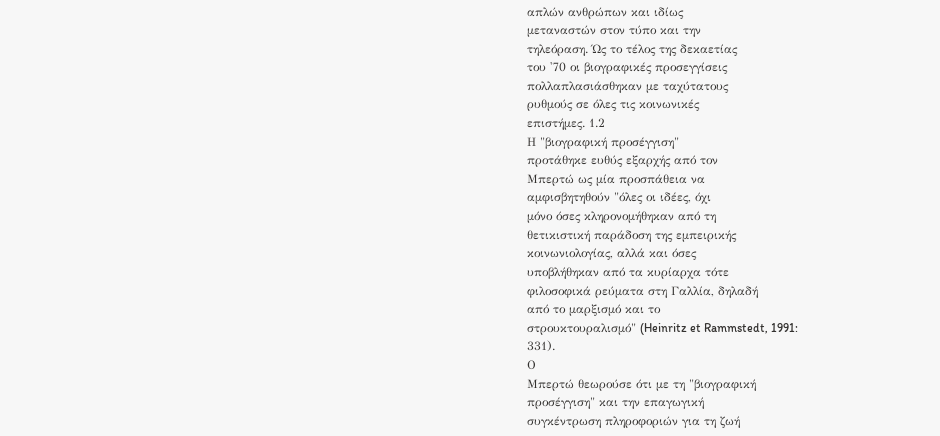απλών ανθρώπων και ιδίως
μεταναστών στον τύπο και την
τηλεόραση. Ώς το τέλος της δεκαετίας
του '70 οι βιογραφικές προσεγγίσεις
πολλαπλασιάσθηκαν με ταχύτατους
ρυθμούς σε όλες τις κοινωνικές
επιστήμες. 1.2
Η "βιογραφική προσέγγιση"
προτάθηκε ευθύς εξαρχής από τον
Μπερτώ ως μία προσπάθεια να
αμφισβητηθούν "όλες οι ιδέες, όχι
μόνο όσες κληρονομήθηκαν από τη
θετικιστική παράδοση της εμπειρικής
κοινωνιολογίας, αλλά και όσες
υποβλήθηκαν από τα κυρίαρχα τότε
φιλοσοφικά ρεύματα στη Γαλλία, δηλαδή
από το μαρξισμό και το
στρουκτουραλισμό" (Heinritz et Rammstedt, 1991:
331).
Ο
Μπερτώ θεωρούσε ότι με τη "βιογραφική
προσέγγιση" και την επαγωγική
συγκέντρωση πληροφοριών για τη ζωή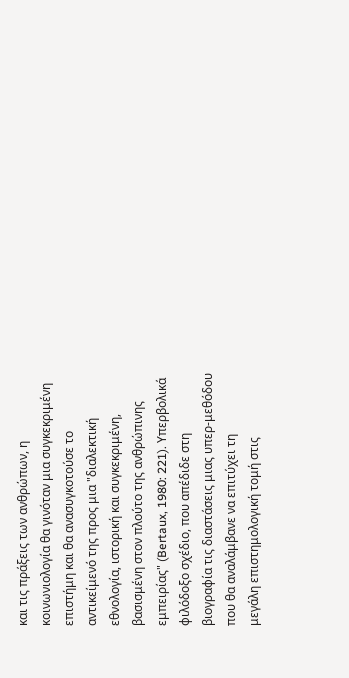και τις πράξεις των ανθρώπων, η
κοινωνιολογία θα γινόταν μια συγκεκριμένη
επιστήμη και θα ανασυγκοτούσε το
αντικείμενό της προς μια "διαλεκτική
εθνολογία, ιστορική και συγκεκριμένη,
βασισμένη στον πλούτο της ανθρώπινης
εμπειρίας" (Bertaux, 1980: 221). Υπερβολικά
φιλόδοξο σχέδιο, που απέδιδε στη
βιογραφία τις διαστάσεις μιας υπερ-μεθόδου
που θα αναλάμβανε να επιτύχει τη
μεγάλη επιστημολογική τομή στις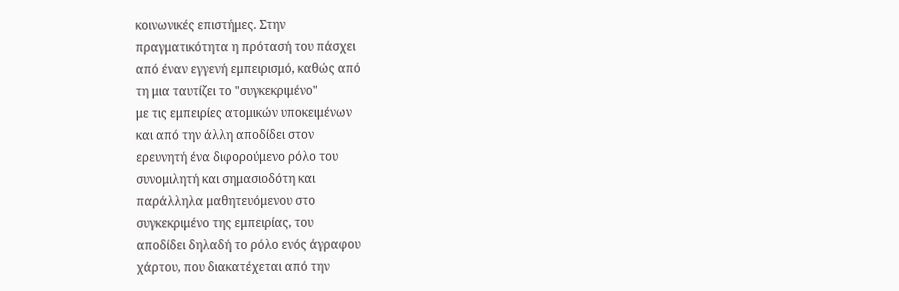κοινωνικές επιστήμες. Στην
πραγματικότητα η πρότασή του πάσχει
από έναν εγγενή εμπειρισμό, καθώς από
τη μια ταυτίζει το "συγκεκριμένο"
με τις εμπειρίες ατομικών υποκειμένων
και από την άλλη αποδίδει στον
ερευνητή ένα διφορούμενο ρόλο του
συνομιλητή και σημασιοδότη και
παράλληλα μαθητευόμενου στο
συγκεκριμένο της εμπειρίας, του
αποδίδει δηλαδή το ρόλο ενός άγραφου
χάρτου, που διακατέχεται από την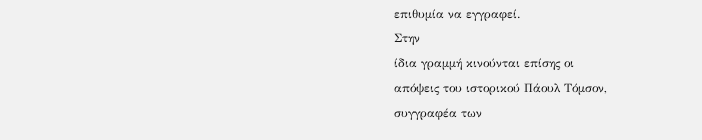επιθυμία να εγγραφεί.
Στην
ίδια γραμμή κινούνται επίσης οι
απόψεις του ιστορικού Πάουλ Τόμσον,
συγγραφέα των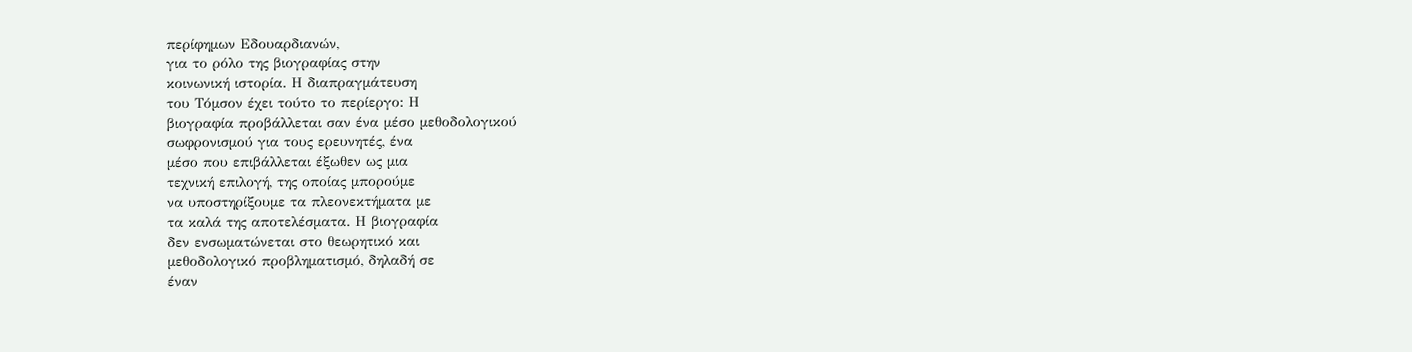περίφημων Εδουαρδιανών,
για το ρόλο της βιογραφίας στην
κοινωνική ιστορία. Η διαπραγμάτευση
του Τόμσον έχει τούτο το περίεργο: Η
βιογραφία προβάλλεται σαν ένα μέσο μεθοδολογικού
σωφρονισμού για τους ερευνητές, ένα
μέσο που επιβάλλεται έξωθεν ως μια
τεχνική επιλογή, της οποίας μπορούμε
να υποστηρίξουμε τα πλεονεκτήματα με
τα καλά της αποτελέσματα. Η βιογραφία
δεν ενσωματώνεται στο θεωρητικό και
μεθοδολογικό προβληματισμό, δηλαδή σε
έναν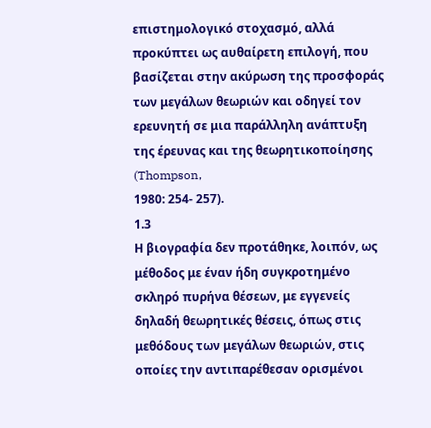επιστημολογικό στοχασμό, αλλά
προκύπτει ως αυθαίρετη επιλογή, που
βασίζεται στην ακύρωση της προσφοράς
των μεγάλων θεωριών και οδηγεί τον
ερευνητή σε μια παράλληλη ανάπτυξη
της έρευνας και της θεωρητικοποίησης (Thompson,
1980: 254- 257).
1.3
Η βιογραφία δεν προτάθηκε, λοιπόν, ως
μέθοδος με έναν ήδη συγκροτημένο
σκληρό πυρήνα θέσεων, με εγγενείς
δηλαδή θεωρητικές θέσεις, όπως στις
μεθόδους των μεγάλων θεωριών, στις
οποίες την αντιπαρέθεσαν ορισμένοι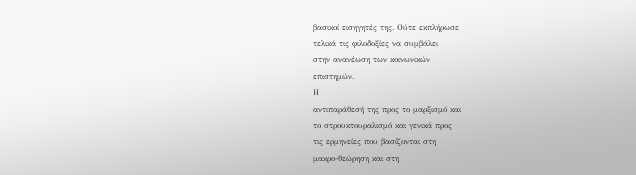βασικοί εισηγητές της. Ούτε εκπλήρωσε
τελικά τις φιλοδοξίες να συμβάλει
στην ανανέωση των κοινωνικών
επιστημών.
Η
αντιπαράθεσή της προς το μαρξισμό και
το στρουκτουραλισμό και γενικά προς
τις ερμηνείες που βασίζονται στη
μακρο-θεώρηση και στη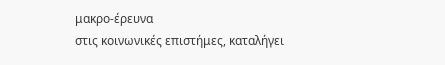μακρο-έρευνα
στις κοινωνικές επιστήμες, καταλήγει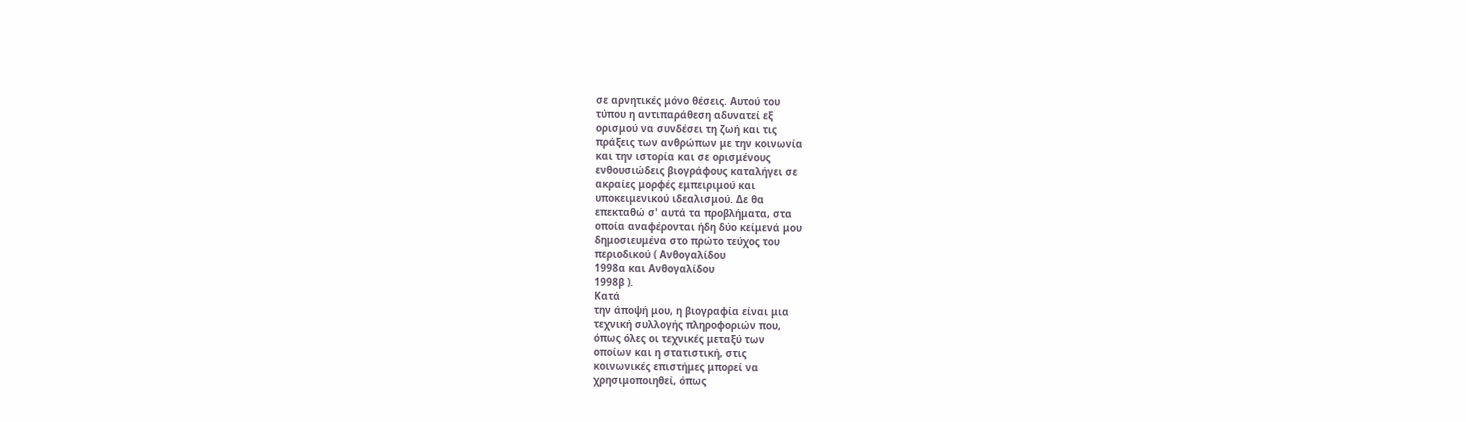σε αρνητικές μόνο θέσεις. Αυτού του
τύπου η αντιπαράθεση αδυνατεί εξ
ορισμού να συνδέσει τη ζωή και τις
πράξεις των ανθρώπων με την κοινωνία
και την ιστορία και σε ορισμένους
ενθουσιώδεις βιογράφους καταλήγει σε
ακραίες μορφές εμπειριμού και
υποκειμενικού ιδεαλισμού. Δε θα
επεκταθώ σ' αυτά τα προβλήματα, στα
οποία αναφέρονται ήδη δύο κείμενά μου
δημοσιευμένα στο πρώτο τεύχος του
περιοδικού ( Ανθογαλίδου
1998α και Ανθογαλίδου
1998β ).
Κατά
την άποψή μου, η βιογραφία είναι μια
τεχνική συλλογής πληροφοριών που,
όπως όλες οι τεχνικές μεταξύ των
οποίων και η στατιστική, στις
κοινωνικές επιστήμες μπορεί να
χρησιμοποιηθεί, όπως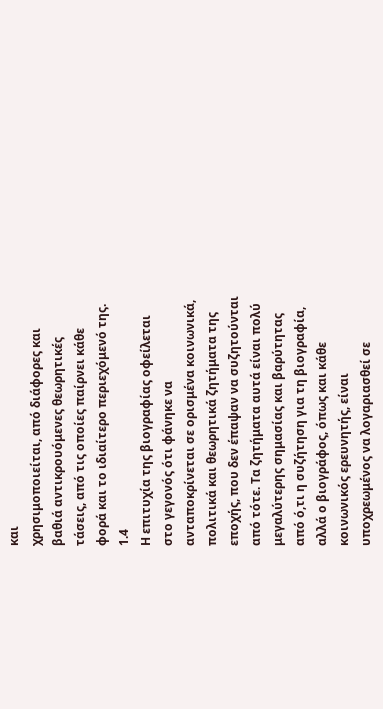και
χρησιμοποιείται, από διάφορες και
βαθιά αντικρουόμενες θεωρητικές
τάσεις, από τις οποίες παίρνει κάθε
φορά και το ιδιαίτερο περιεχόμενό της.
1.4
Η επιτυχία της βιογραφίας οφείλεται
στο γεγονός ότι φάνηκε να
ανταποκρίνεται σε ορισμένα κοινωνικά,
πολιτικά και θεωρητικά ζητήματα της
εποχής, που δεν έπαψαν να συζητούνται
από τότε. Τα ζητήματα αυτά είναι πολύ
μεγαλύτερης σημασίας και βαρύτητας
από ό,τι η συζήτηση για τη βιογραφία,
αλλά ο βιογράφος, όπως και κάθε
κοινωνικός ερευνητής, είναι
υποχρεωμένος να λογαριασθεί σε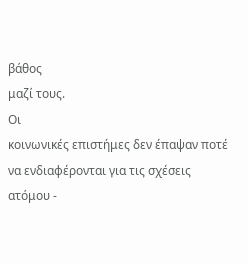βάθος
μαζί τους.
Οι
κοινωνικές επιστήμες δεν έπαψαν ποτέ
να ενδιαφέρονται για τις σχέσεις
ατόμου -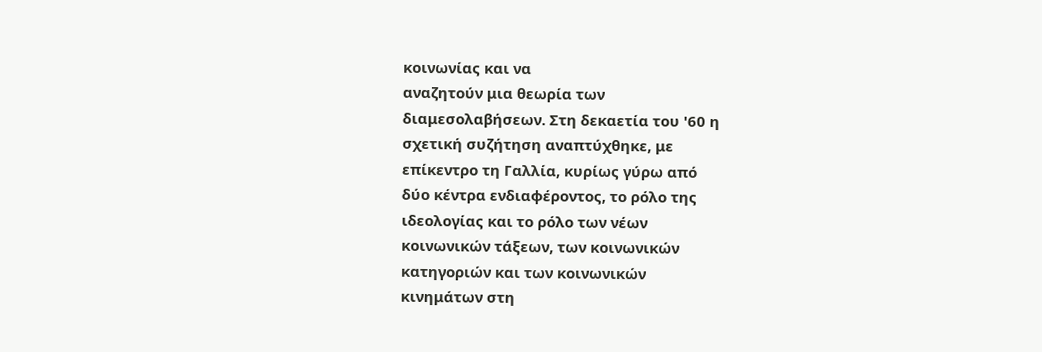κοινωνίας και να
αναζητούν μια θεωρία των
διαμεσολαβήσεων. Στη δεκαετία του '60 η
σχετική συζήτηση αναπτύχθηκε, με
επίκεντρο τη Γαλλία, κυρίως γύρω από
δύο κέντρα ενδιαφέροντος, το ρόλο της
ιδεολογίας και το ρόλο των νέων
κοινωνικών τάξεων, των κοινωνικών
κατηγοριών και των κοινωνικών
κινημάτων στη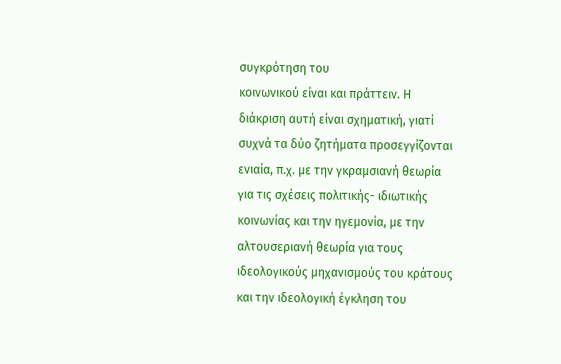συγκρότηση του
κοινωνικού είναι και πράττειν. Η
διάκριση αυτή είναι σχηματική, γιατί
συχνά τα δύο ζητήματα προσεγγίζονται
ενιαία, π.χ. με την γκραμσιανή θεωρία
για τις σχέσεις πολιτικής- ιδιωτικής
κοινωνίας και την ηγεμονία, με την
αλτουσεριανή θεωρία για τους
ιδεολογικούς μηχανισμούς του κράτους
και την ιδεολογική έγκληση του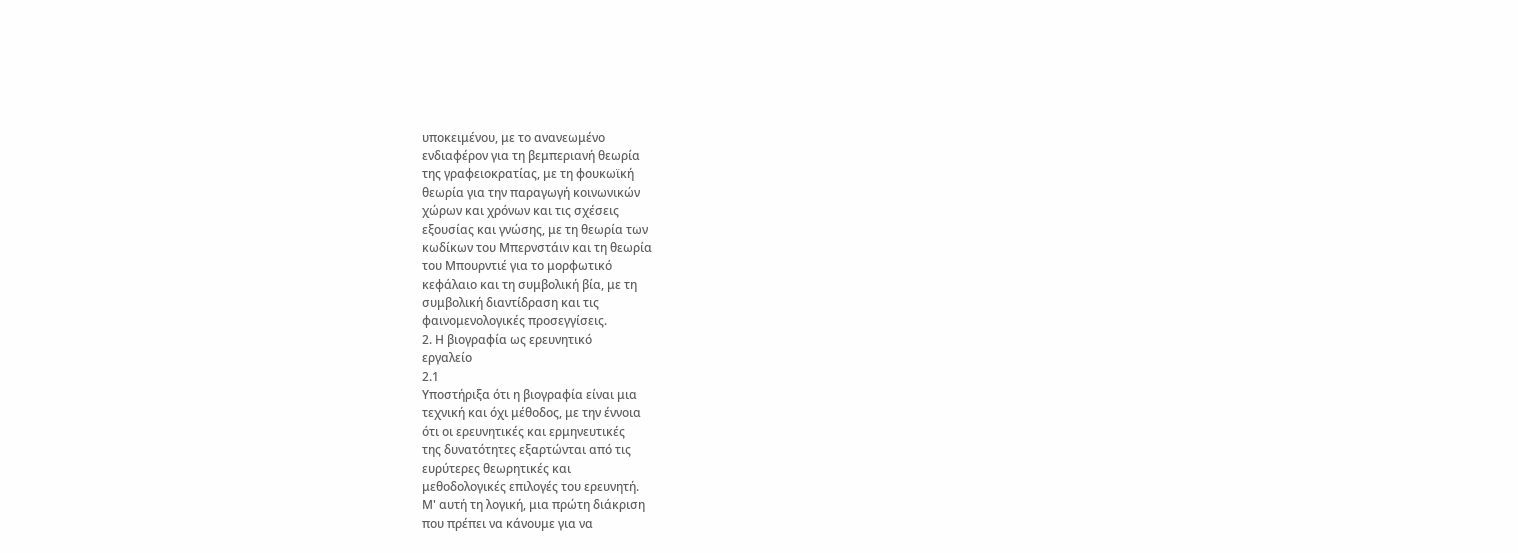υποκειμένου, με το ανανεωμένο
ενδιαφέρον για τη βεμπεριανή θεωρία
της γραφειοκρατίας, με τη φουκωϊκή
θεωρία για την παραγωγή κοινωνικών
χώρων και χρόνων και τις σχέσεις
εξουσίας και γνώσης, με τη θεωρία των
κωδίκων του Μπερνστάιν και τη θεωρία
του Μπουρντιέ για το μορφωτικό
κεφάλαιο και τη συμβολική βία, με τη
συμβολική διαντίδραση και τις
φαινομενολογικές προσεγγίσεις.
2. Η βιογραφία ως ερευνητικό
εργαλείο
2.1
Υποστήριξα ότι η βιογραφία είναι μια
τεχνική και όχι μέθοδος, με την έννοια
ότι οι ερευνητικές και ερμηνευτικές
της δυνατότητες εξαρτώνται από τις
ευρύτερες θεωρητικές και
μεθοδολογικές επιλογές του ερευνητή.
Μ' αυτή τη λογική, μια πρώτη διάκριση
που πρέπει να κάνουμε για να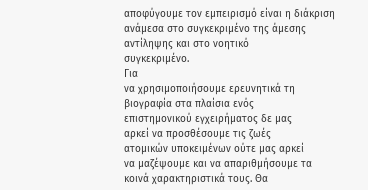αποφύγουμε τον εμπειρισμό είναι η διάκριση
ανάμεσα στο συγκεκριμένο της άμεσης
αντίληψης και στο νοητικό
συγκεκριμένο.
Για
να χρησιμοποιήσουμε ερευνητικά τη
βιογραφία στα πλαίσια ενός
επιστημονικού εγχειρήματος δε μας
αρκεί να προσθέσουμε τις ζωές
ατομικών υποκειμένων ούτε μας αρκεί
να μαζέψουμε και να απαριθμήσουμε τα
κοινά χαρακτηριστικά τους. Θα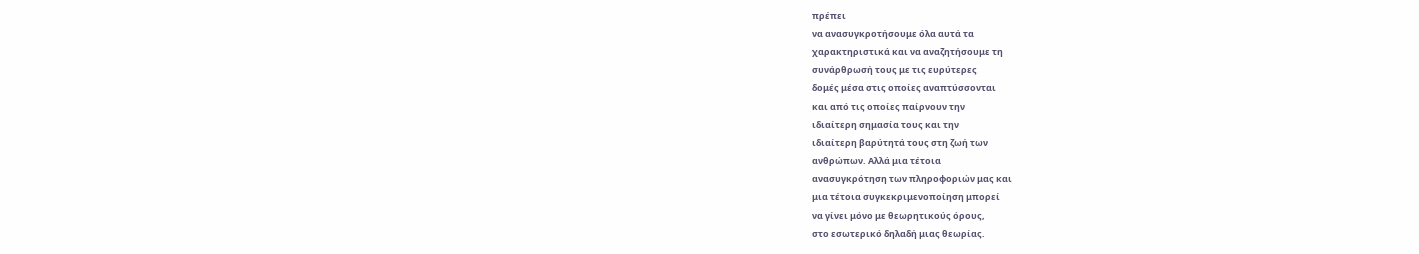πρέπει
να ανασυγκροτήσουμε όλα αυτά τα
χαρακτηριστικά και να αναζητήσουμε τη
συνάρθρωσή τους με τις ευρύτερες
δομές μέσα στις οποίες αναπτύσσονται
και από τις οποίες παίρνουν την
ιδιαίτερη σημασία τους και την
ιδιαίτερη βαρύτητά τους στη ζωή των
ανθρώπων. Αλλά μια τέτοια
ανασυγκρότηση των πληροφοριών μας και
μια τέτοια συγκεκριμενοποίηση μπορεί
να γίνει μόνο με θεωρητικούς όρους,
στο εσωτερικό δηλαδή μιας θεωρίας.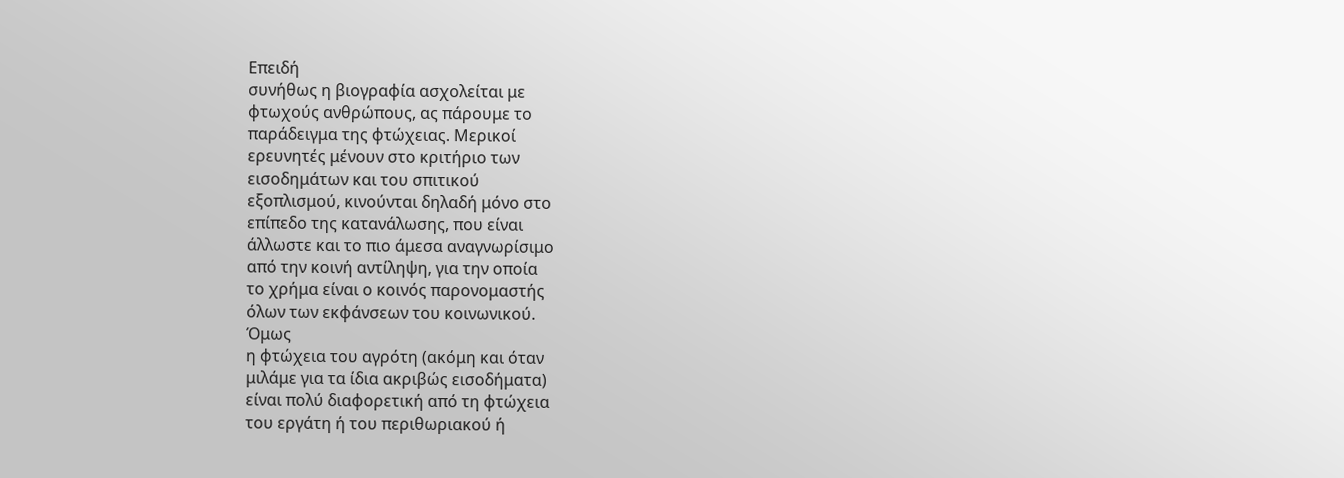Επειδή
συνήθως η βιογραφία ασχολείται με
φτωχούς ανθρώπους, ας πάρουμε το
παράδειγμα της φτώχειας. Μερικοί
ερευνητές μένουν στο κριτήριο των
εισοδημάτων και του σπιτικού
εξοπλισμού, κινούνται δηλαδή μόνο στο
επίπεδο της κατανάλωσης, που είναι
άλλωστε και το πιο άμεσα αναγνωρίσιμο
από την κοινή αντίληψη, για την οποία
το χρήμα είναι ο κοινός παρονομαστής
όλων των εκφάνσεων του κοινωνικού.
Όμως
η φτώχεια του αγρότη (ακόμη και όταν
μιλάμε για τα ίδια ακριβώς εισοδήματα)
είναι πολύ διαφορετική από τη φτώχεια
του εργάτη ή του περιθωριακού ή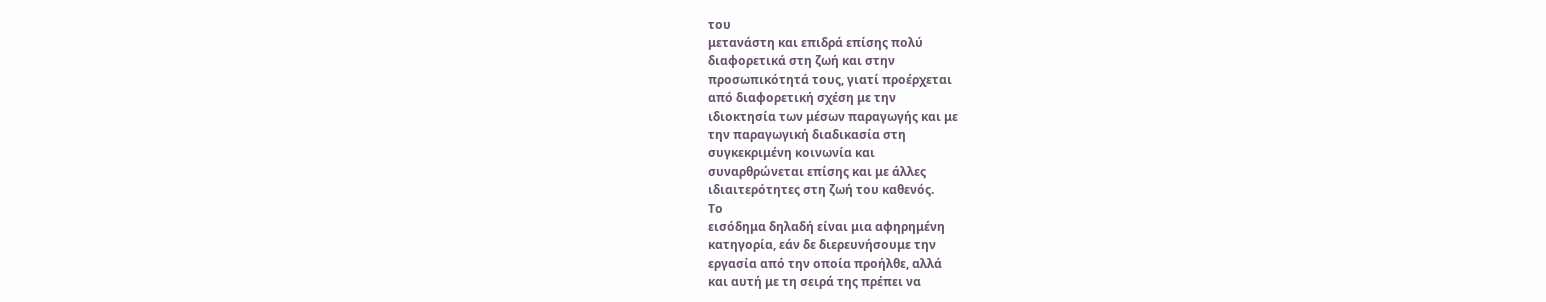του
μετανάστη και επιδρά επίσης πολύ
διαφορετικά στη ζωή και στην
προσωπικότητά τους, γιατί προέρχεται
από διαφορετική σχέση με την
ιδιοκτησία των μέσων παραγωγής και με
την παραγωγική διαδικασία στη
συγκεκριμένη κοινωνία και
συναρθρώνεται επίσης και με άλλες
ιδιαιτερότητες στη ζωή του καθενός.
Το
εισόδημα δηλαδή είναι μια αφηρημένη
κατηγορία, εάν δε διερευνήσουμε την
εργασία από την οποία προήλθε, αλλά
και αυτή με τη σειρά της πρέπει να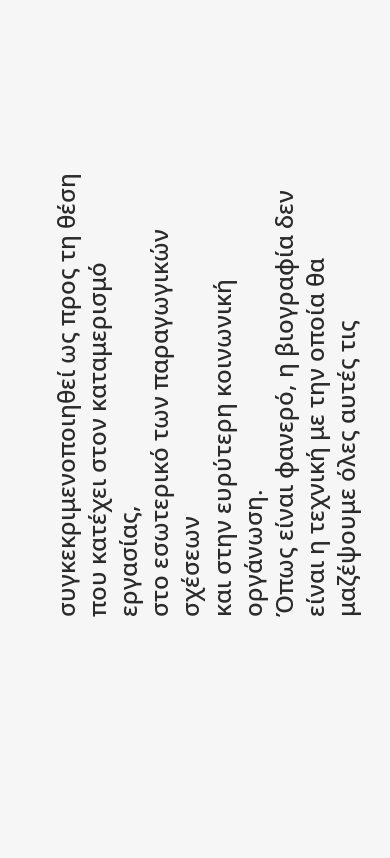συγκεκριμενοποιηθεί ως προς τη θέση
που κατέχει στον καταμερισμό εργασίας,
στο εσωτερικό των παραγωγικών σχέσεων
και στην ευρύτερη κοινωνική οργάνωση.
Όπως είναι φανερό, η βιογραφία δεν
είναι η τεχνική με την οποία θα
μαζέψουμε όλες αυτές τις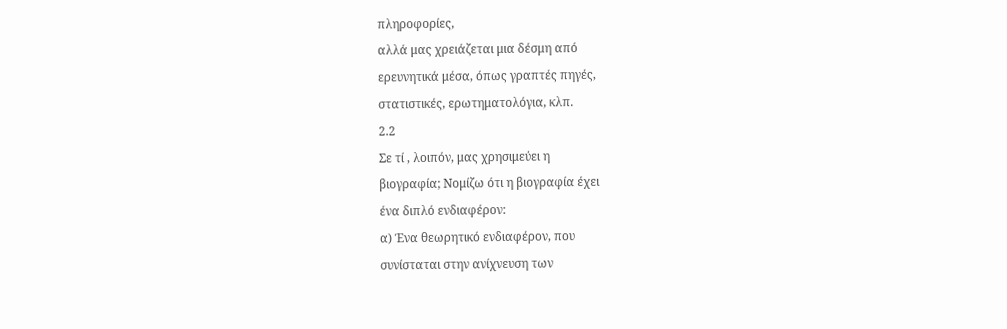πληροφορίες,
αλλά μας χρειάζεται μια δέσμη από
ερευνητικά μέσα, όπως γραπτές πηγές,
στατιστικές, ερωτηματολόγια, κλπ.
2.2
Σε τί , λοιπόν, μας χρησιμεύει η
βιογραφία; Νομίζω ότι η βιογραφία έχει
ένα διπλό ενδιαφέρον:
α) Ένα θεωρητικό ενδιαφέρον, που
συνίσταται στην ανίχνευση των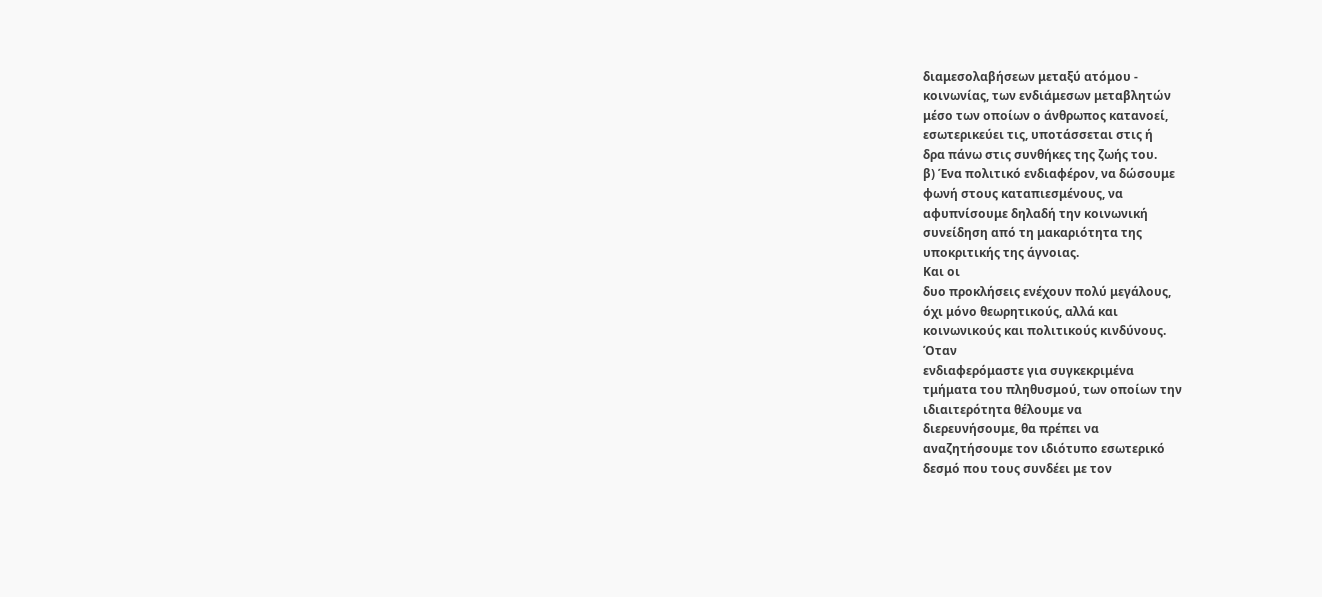διαμεσολαβήσεων μεταξύ ατόμου -
κοινωνίας, των ενδιάμεσων μεταβλητών
μέσο των οποίων ο άνθρωπος κατανοεί,
εσωτερικεύει τις, υποτάσσεται στις ή
δρα πάνω στις συνθήκες της ζωής του.
β) Ένα πολιτικό ενδιαφέρον, να δώσουμε
φωνή στους καταπιεσμένους, να
αφυπνίσουμε δηλαδή την κοινωνική
συνείδηση από τη μακαριότητα της
υποκριτικής της άγνοιας.
Και οι
δυο προκλήσεις ενέχουν πολύ μεγάλους,
όχι μόνο θεωρητικούς, αλλά και
κοινωνικούς και πολιτικούς κινδύνους.
Όταν
ενδιαφερόμαστε για συγκεκριμένα
τμήματα του πληθυσμού, των οποίων την
ιδιαιτερότητα θέλουμε να
διερευνήσουμε, θα πρέπει να
αναζητήσουμε τον ιδιότυπο εσωτερικό
δεσμό που τους συνδέει με τον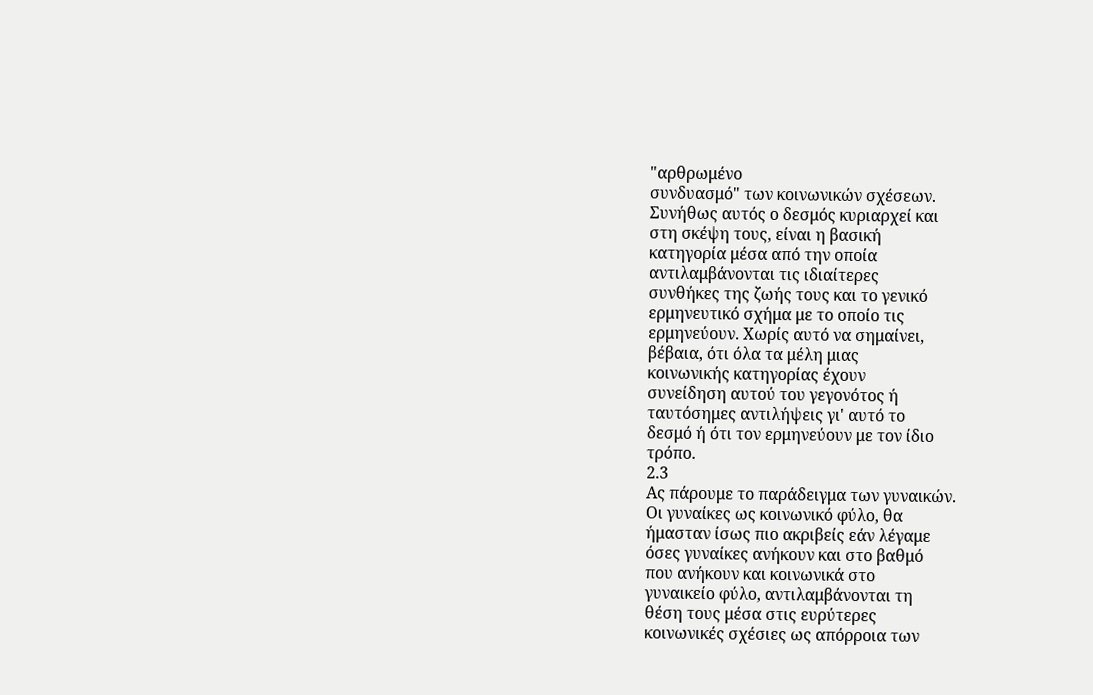"αρθρωμένο
συνδυασμό" των κοινωνικών σχέσεων.
Συνήθως αυτός ο δεσμός κυριαρχεί και
στη σκέψη τους, είναι η βασική
κατηγορία μέσα από την οποία
αντιλαμβάνονται τις ιδιαίτερες
συνθήκες της ζωής τους και το γενικό
ερμηνευτικό σχήμα με το οποίο τις
ερμηνεύουν. Χωρίς αυτό να σημαίνει,
βέβαια, ότι όλα τα μέλη μιας
κοινωνικής κατηγορίας έχουν
συνείδηση αυτού του γεγονότος ή
ταυτόσημες αντιλήψεις γι' αυτό το
δεσμό ή ότι τον ερμηνεύουν με τον ίδιο
τρόπο.
2.3
Ας πάρουμε το παράδειγμα των γυναικών.
Οι γυναίκες ως κοινωνικό φύλο, θα
ήμασταν ίσως πιο ακριβείς εάν λέγαμε
όσες γυναίκες ανήκουν και στο βαθμό
που ανήκουν και κοινωνικά στο
γυναικείο φύλο, αντιλαμβάνονται τη
θέση τους μέσα στις ευρύτερες
κοινωνικές σχέσιες ως απόρροια των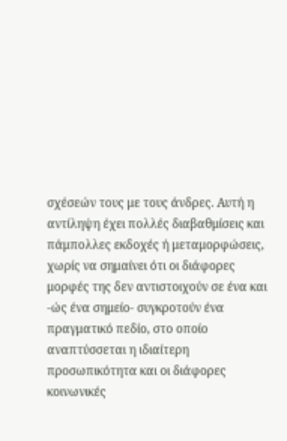σχέσεών τους με τους άνδρες. Αυτή η
αντίληψη έχει πολλές διαβαθμίσεις και
πάμπολλες εκδοχές ή μεταμορφώσεις,
χωρίς να σημαίνει ότι οι διάφορες
μορφές της δεν αντιστοιχούν σε ένα και
-ώς ένα σημείο- συγκροτούν ένα
πραγματικό πεδίο, στο οποίο
αναπτύσσεται η ιδιαίτερη
προσωπικότητα και οι διάφορες
κοινωνικές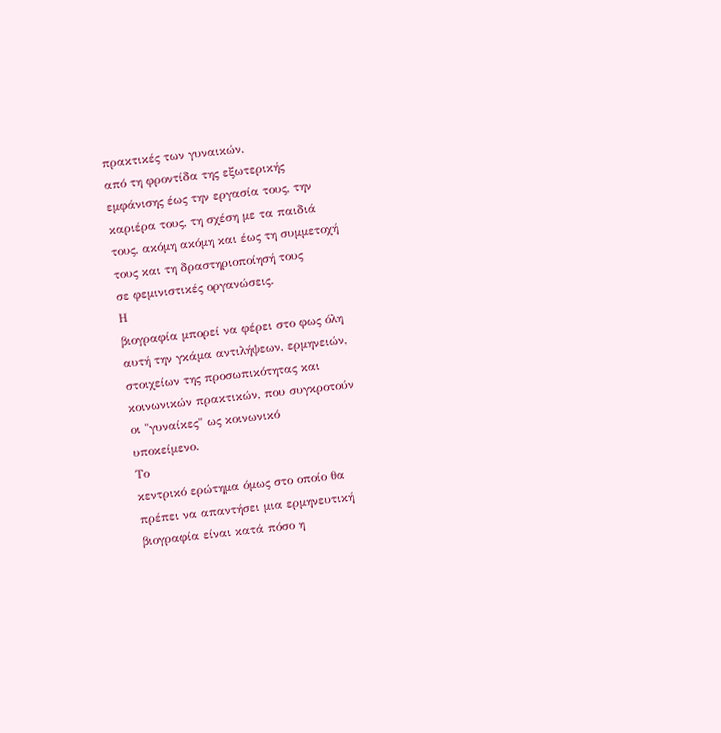πρακτικές των γυναικών,
από τη φροντίδα της εξωτερικής
εμφάνισης έως την εργασία τους, την
καριέρα τους, τη σχέση με τα παιδιά
τους, ακόμη ακόμη και έως τη συμμετοχή
τους και τη δραστηριοποίησή τους
σε φεμινιστικές οργανώσεις.
Η
βιογραφία μπορεί να φέρει στο φως όλη
αυτή την γκάμα αντιλήψεων, ερμηνειών,
στοιχείων της προσωπικότητας και
κοινωνικών πρακτικών, που συγκροτούν
οι "γυναίκες" ως κοινωνικό
υποκείμενο.
Το
κεντρικό ερώτημα όμως στο οποίο θα
πρέπει να απαντήσει μια ερμηνευτική
βιογραφία είναι κατά πόσο η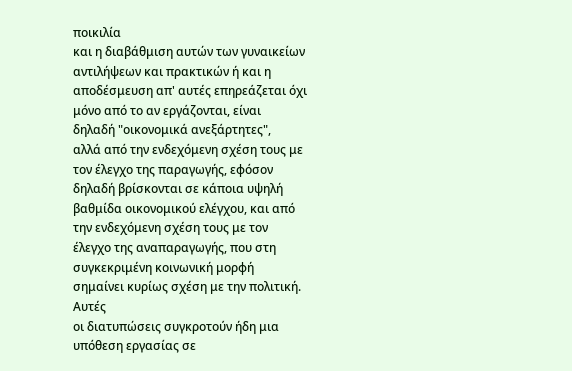ποικιλία
και η διαβάθμιση αυτών των γυναικείων
αντιλήψεων και πρακτικών ή και η
αποδέσμευση απ' αυτές επηρεάζεται όχι
μόνο από το αν εργάζονται, είναι
δηλαδή "οικονομικά ανεξάρτητες",
αλλά από την ενδεχόμενη σχέση τους με
τον έλεγχο της παραγωγής, εφόσον
δηλαδή βρίσκονται σε κάποια υψηλή
βαθμίδα οικονομικού ελέγχου, και από
την ενδεχόμενη σχέση τους με τον
έλεγχο της αναπαραγωγής, που στη
συγκεκριμένη κοινωνική μορφή
σημαίνει κυρίως σχέση με την πολιτική.
Αυτές
οι διατυπώσεις συγκροτούν ήδη μια
υπόθεση εργασίας σε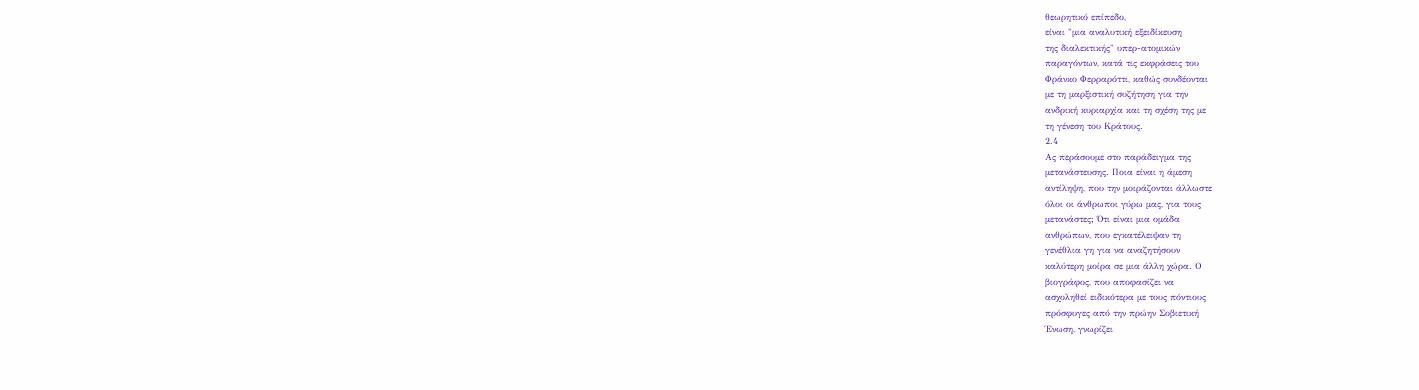θεωρητικό επίπεδο,
είναι "μια αναλυτική εξειδίκευση
της διαλεκτικής" υπερ-ατομικών
παραγόντων, κατά τις εκφράσεις του
Φράνκο Φερραρόττι, καθώς συνδέονται
με τη μαρξιστική συζήτηση για την
ανδρική κυριαρχία και τη σχέση της με
τη γένεση του Κράτους.
2.4
Ας περάσουμε στο παράδειγμα της
μετανάστευσης. Ποια είναι η άμεση
αντίληψη, που την μοιράζονται άλλωστε
όλοι οι άνθρωποι γύρω μας, για τους
μετανάστες; Ότι είναι μια ομάδα
ανθρώπων, που εγκατέλειψαν τη
γενέθλια γη για να αναζητήσουν
καλύτερη μοίρα σε μια άλλη χώρα. Ο
βιογράφος, που αποφασίζει να
ασχοληθεί ειδικότερα με τους πόντιους
πρόσφυγες από την πρώην Σοβιετική
Ένωση, γνωρίζει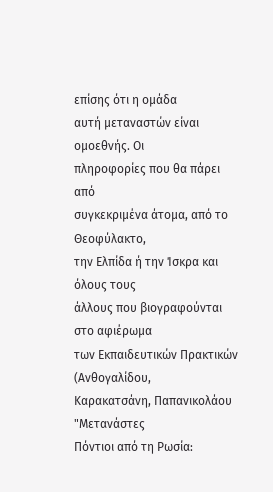επίσης ότι η ομάδα
αυτή μεταναστών είναι ομοεθνής. Οι
πληροφορίες που θα πάρει από
συγκεκριμένα άτομα, από το Θεοφύλακτο,
την Ελπίδα ή την Ίσκρα και όλους τους
άλλους που βιογραφούνται στο αφιέρωμα
των Εκπαιδευτικών Πρακτικών (Ανθογαλίδου,
Καρακατσάνη, Παπανικολάου "Μετανάστες
Πόντιοι από τη Ρωσία: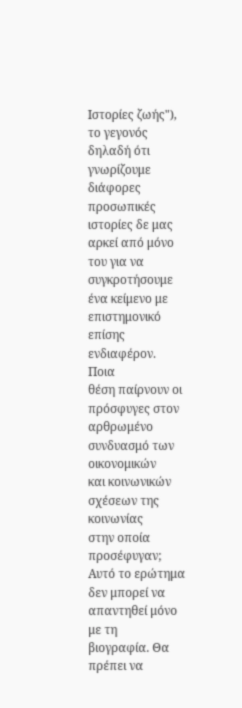Ιστορίες ζωής"),
το γεγονός δηλαδή ότι γνωρίζουμε
διάφορες προσωπικές ιστορίες δε μας
αρκεί από μόνο του για να
συγκροτήσουμε ένα κείμενο με
επιστημονικό επίσης ενδιαφέρον.
Ποια
θέση παίρνουν οι πρόσφυγες στον
αρθρωμένο συνδυασμό των οικονομικών
και κοινωνικών σχέσεων της κοινωνίας
στην οποία προσέφυγαν; Αυτό το ερώτημα
δεν μπορεί να απαντηθεί μόνο με τη
βιογραφία. Θα πρέπει να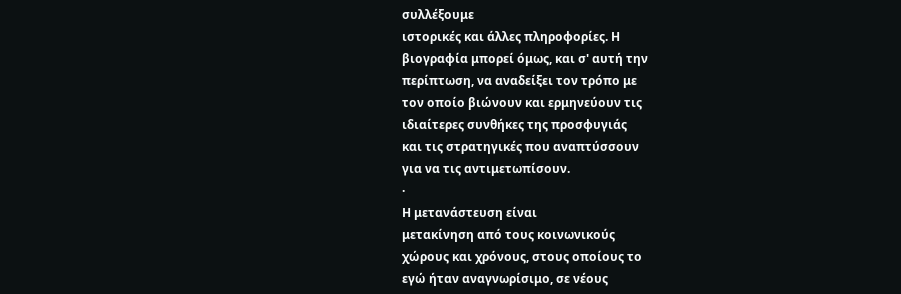συλλέξουμε
ιστορικές και άλλες πληροφορίες. Η
βιογραφία μπορεί όμως, και σ' αυτή την
περίπτωση, να αναδείξει τον τρόπο με
τον οποίο βιώνουν και ερμηνεύουν τις
ιδιαίτερες συνθήκες της προσφυγιάς
και τις στρατηγικές που αναπτύσσουν
για να τις αντιμετωπίσουν.
·
Η μετανάστευση είναι
μετακίνηση από τους κοινωνικούς
χώρους και χρόνους, στους οποίους το
εγώ ήταν αναγνωρίσιμο, σε νέους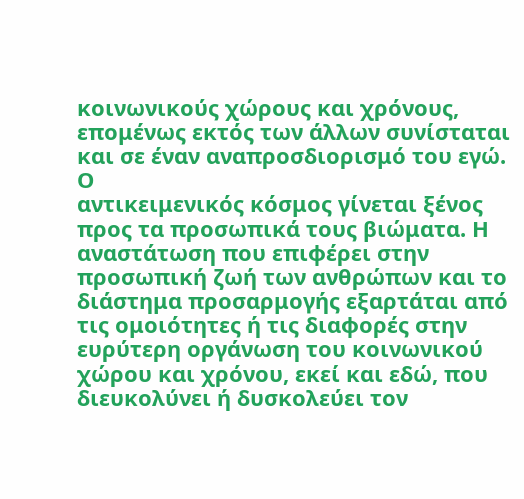κοινωνικούς χώρους και χρόνους,
επομένως εκτός των άλλων συνίσταται
και σε έναν αναπροσδιορισμό του εγώ. Ο
αντικειμενικός κόσμος γίνεται ξένος
προς τα προσωπικά τους βιώματα. Η
αναστάτωση που επιφέρει στην
προσωπική ζωή των ανθρώπων και το
διάστημα προσαρμογής εξαρτάται από
τις ομοιότητες ή τις διαφορές στην
ευρύτερη οργάνωση του κοινωνικού
χώρου και χρόνου, εκεί και εδώ, που
διευκολύνει ή δυσκολεύει τον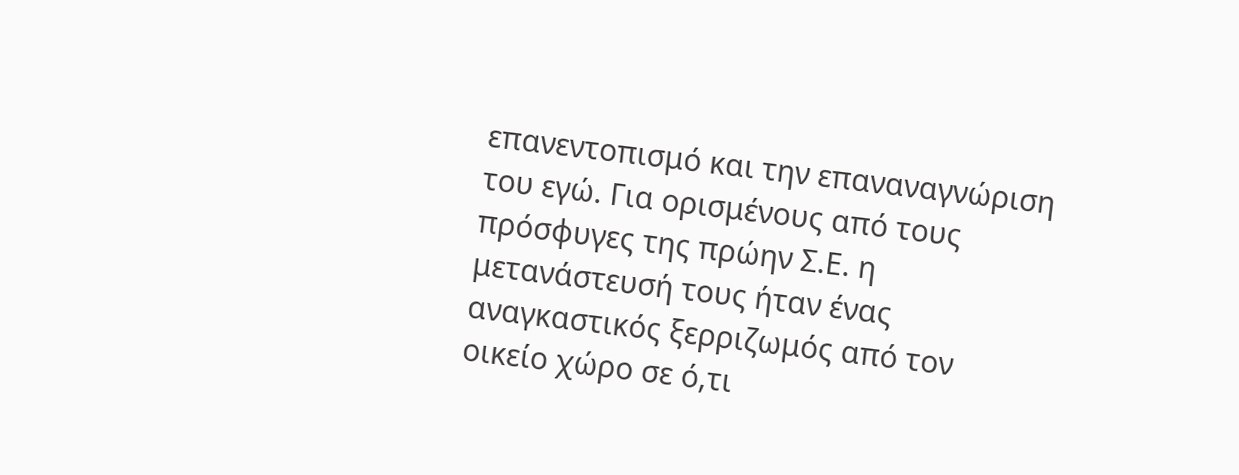επανεντοπισμό και την επαναναγνώριση
του εγώ. Για ορισμένους από τους
πρόσφυγες της πρώην Σ.Ε. η
μετανάστευσή τους ήταν ένας
αναγκαστικός ξερριζωμός από τον
οικείο χώρο σε ό,τι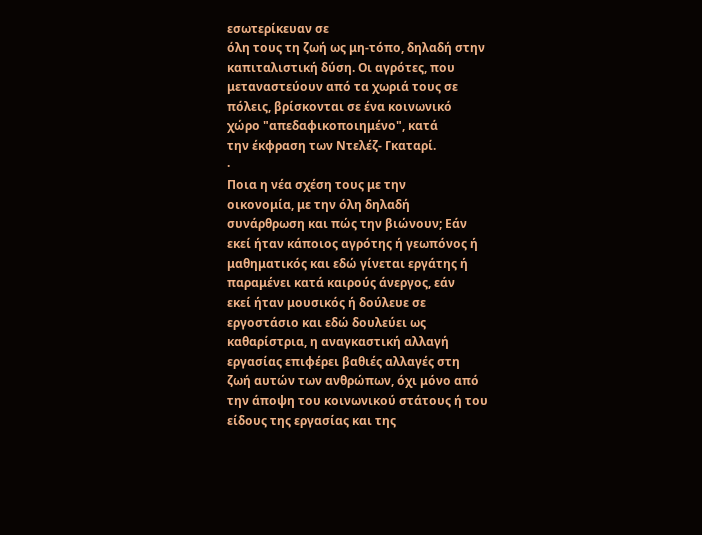εσωτερίκευαν σε
όλη τους τη ζωή ως μη-τόπο, δηλαδή στην
καπιταλιστική δύση. Οι αγρότες, που
μεταναστεύουν από τα χωριά τους σε
πόλεις, βρίσκονται σε ένα κοινωνικό
χώρο "απεδαφικοποιημένο", κατά
την έκφραση των Ντελέζ- Γκαταρί.
·
Ποια η νέα σχέση τους με την
οικονομία, με την όλη δηλαδή
συνάρθρωση και πώς την βιώνουν; Εάν
εκεί ήταν κάποιος αγρότης ή γεωπόνος ή
μαθηματικός και εδώ γίνεται εργάτης ή
παραμένει κατά καιρούς άνεργος, εάν
εκεί ήταν μουσικός ή δούλευε σε
εργοστάσιο και εδώ δουλεύει ως
καθαρίστρια, η αναγκαστική αλλαγή
εργασίας επιφέρει βαθιές αλλαγές στη
ζωή αυτών των ανθρώπων, όχι μόνο από
την άποψη του κοινωνικού στάτους ή του
είδους της εργασίας και της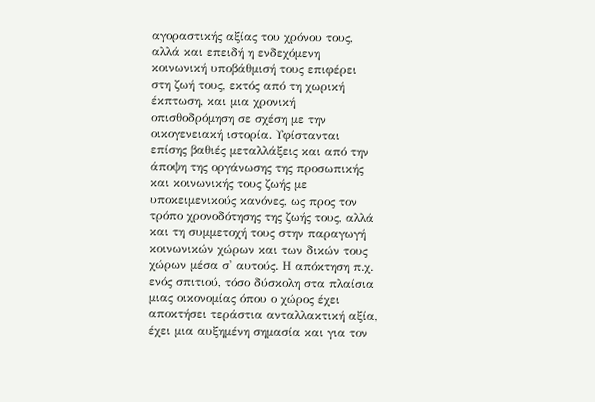αγοραστικής αξίας του χρόνου τους,
αλλά και επειδή η ενδεχόμενη
κοινωνική υποβάθμισή τους επιφέρει
στη ζωή τους, εκτός από τη χωρική
έκπτωση, και μια χρονική
οπισθοδρόμηση σε σχέση με την
οικογενειακή ιστορία. Υφίστανται
επίσης βαθιές μεταλλάξεις και από την
άποψη της οργάνωσης της προσωπικής
και κοινωνικής τους ζωής με
υποκειμενικούς κανόνες, ως προς τον
τρόπο χρονοδότησης της ζωής τους, αλλά
και τη συμμετοχή τους στην παραγωγή
κοινωνικών χώρων και των δικών τους
χώρων μέσα σ' αυτούς. Η απόκτηση π.χ.
ενός σπιτιού, τόσο δύσκολη στα πλαίσια
μιας οικονομίας όπου ο χώρος έχει
αποκτήσει τεράστια ανταλλακτική αξία,
έχει μια αυξημένη σημασία και για τον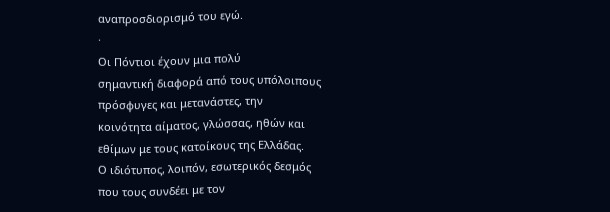αναπροσδιορισμό του εγώ.
·
Οι Πόντιοι έχουν μια πολύ
σημαντική διαφορά από τους υπόλοιπους
πρόσφυγες και μετανάστες, την
κοινότητα αίματος, γλώσσας, ηθών και
εθίμων με τους κατοίκους της Ελλάδας.
Ο ιδιότυπος, λοιπόν, εσωτερικός δεσμός
που τους συνδέει με τον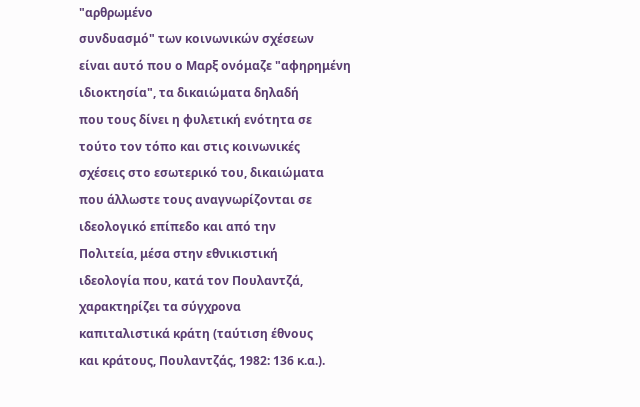"αρθρωμένο
συνδυασμό" των κοινωνικών σχέσεων
είναι αυτό που ο Μαρξ ονόμαζε "αφηρημένη
ιδιοκτησία", τα δικαιώματα δηλαδή
που τους δίνει η φυλετική ενότητα σε
τούτο τον τόπο και στις κοινωνικές
σχέσεις στο εσωτερικό του, δικαιώματα
που άλλωστε τους αναγνωρίζονται σε
ιδεολογικό επίπεδο και από την
Πολιτεία, μέσα στην εθνικιστική
ιδεολογία που, κατά τον Πουλαντζά,
χαρακτηρίζει τα σύγχρονα
καπιταλιστικά κράτη (ταύτιση έθνους
και κράτους, Πουλαντζάς, 1982: 136 κ.α.).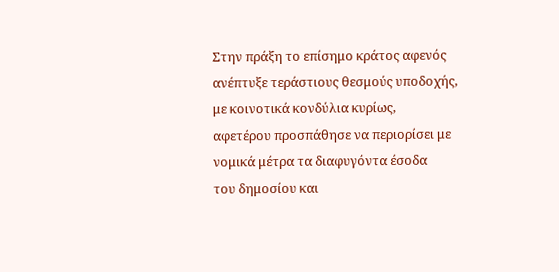Στην πράξη το επίσημο κράτος αφενός
ανέπτυξε τεράστιους θεσμούς υποδοχής,
με κοινοτικά κονδύλια κυρίως,
αφετέρου προσπάθησε να περιορίσει με
νομικά μέτρα τα διαφυγόντα έσοδα
του δημοσίου και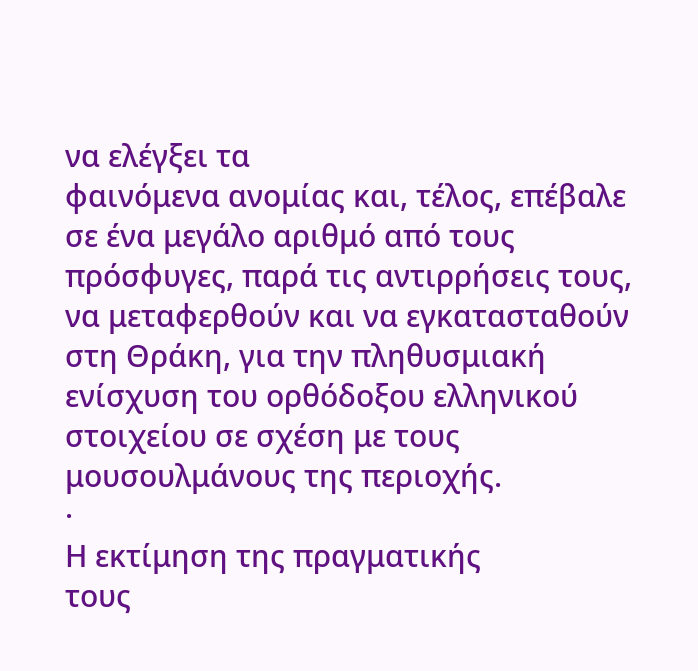να ελέγξει τα
φαινόμενα ανομίας και, τέλος, επέβαλε
σε ένα μεγάλο αριθμό από τους
πρόσφυγες, παρά τις αντιρρήσεις τους,
να μεταφερθούν και να εγκατασταθούν
στη Θράκη, για την πληθυσμιακή
ενίσχυση του ορθόδοξου ελληνικού
στοιχείου σε σχέση με τους
μουσουλμάνους της περιοχής.
·
Η εκτίμηση της πραγματικής
τους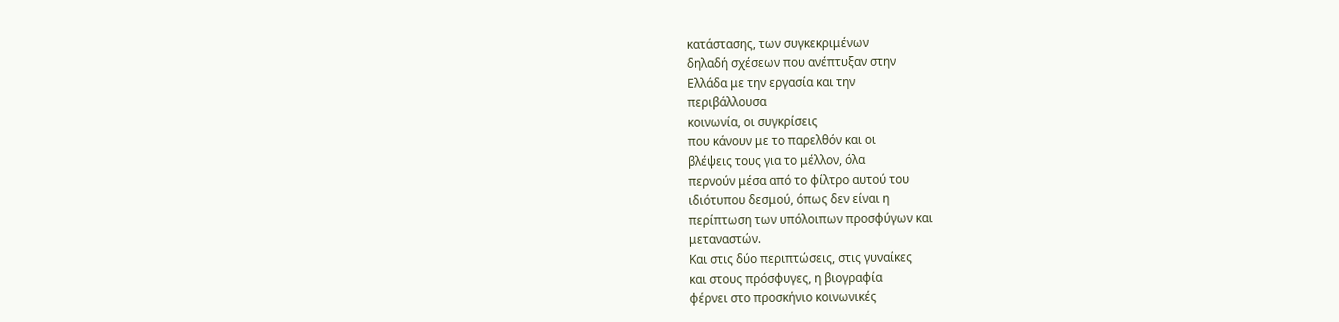κατάστασης, των συγκεκριμένων
δηλαδή σχέσεων που ανέπτυξαν στην
Ελλάδα με την εργασία και την
περιβάλλουσα
κοινωνία, οι συγκρίσεις
που κάνουν με το παρελθόν και οι
βλέψεις τους για το μέλλον, όλα
περνούν μέσα από το φίλτρο αυτού του
ιδιότυπου δεσμού, όπως δεν είναι η
περίπτωση των υπόλοιπων προσφύγων και
μεταναστών.
Και στις δύο περιπτώσεις, στις γυναίκες
και στους πρόσφυγες, η βιογραφία
φέρνει στο προσκήνιο κοινωνικές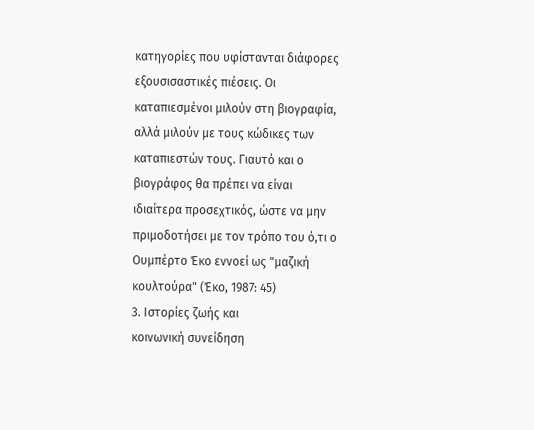κατηγορίες που υφίστανται διάφορες
εξουσισαστικές πιέσεις. Οι
καταπιεσμένοι μιλούν στη βιογραφία,
αλλά μιλούν με τους κώδικες των
καταπιεστών τους. Γιαυτό και ο
βιογράφος θα πρέπει να είναι
ιδιαίτερα προσεχτικός, ώστε να μην
πριμοδοτήσει με τον τρόπο του ό,τι ο
Ουμπέρτο Έκο εννοεί ως "μαζική
κουλτούρα" (Έκο, 1987: 45)
3. Ιστορίες ζωής και
κοινωνική συνείδηση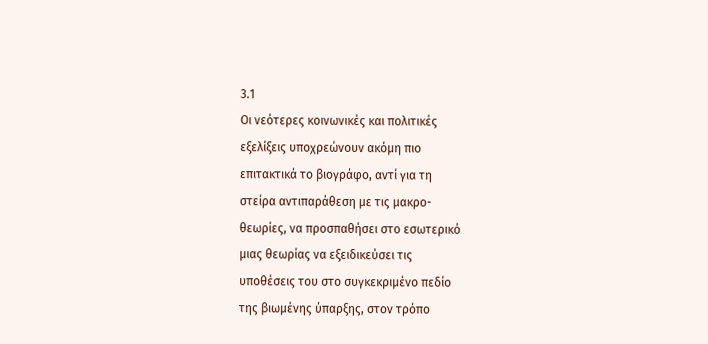3.1
Οι νεότερες κοινωνικές και πολιτικές
εξελίξεις υποχρεώνουν ακόμη πιο
επιτακτικά το βιογράφο, αντί για τη
στείρα αντιπαράθεση με τις μακρο-
θεωρίες, να προσπαθήσει στο εσωτερικό
μιας θεωρίας να εξειδικεύσει τις
υποθέσεις του στο συγκεκριμένο πεδίο
της βιωμένης ύπαρξης, στον τρόπο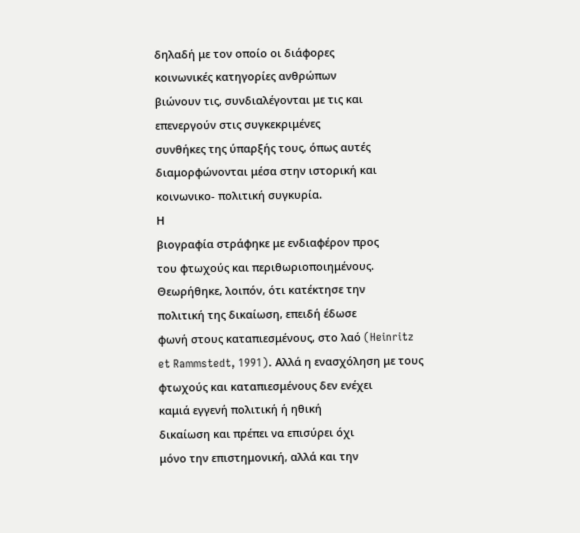δηλαδή με τον οποίο οι διάφορες
κοινωνικές κατηγορίες ανθρώπων
βιώνουν τις, συνδιαλέγονται με τις και
επενεργούν στις συγκεκριμένες
συνθήκες της ύπαρξής τους, όπως αυτές
διαμορφώνονται μέσα στην ιστορική και
κοινωνικο- πολιτική συγκυρία.
Η
βιογραφία στράφηκε με ενδιαφέρον προς
του φτωχούς και περιθωριοποιημένους.
Θεωρήθηκε, λοιπόν, ότι κατέκτησε την
πολιτική της δικαίωση, επειδή έδωσε
φωνή στους καταπιεσμένους, στο λαό (Heinritz
et Rammstedt, 1991). Αλλά η ενασχόληση με τους
φτωχούς και καταπιεσμένους δεν ενέχει
καμιά εγγενή πολιτική ή ηθική
δικαίωση και πρέπει να επισύρει όχι
μόνο την επιστημονική, αλλά και την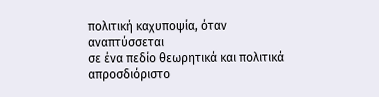πολιτική καχυποψία, όταν αναπτύσσεται
σε ένα πεδίο θεωρητικά και πολιτικά
απροσδιόριστο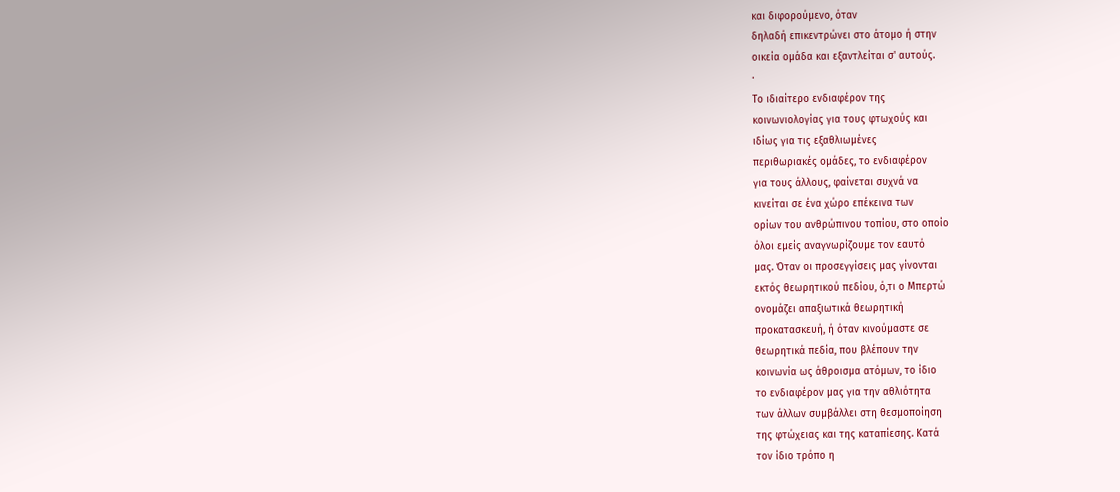και διφορούμενο, όταν
δηλαδή επικεντρώνει στο άτομο ή στην
οικεία ομάδα και εξαντλείται σ' αυτούς.
·
Το ιδιαίτερο ενδιαφέρον της
κοινωνιολογίας για τους φτωχούς και
ιδίως για τις εξαθλιωμένες
περιθωριακές ομάδες, το ενδιαφέρον
για τους άλλους, φαίνεται συχνά να
κινείται σε ένα χώρο επέκεινα των
ορίων του ανθρώπινου τοπίου, στο οποίο
όλοι εμείς αναγνωρίζουμε τον εαυτό
μας. Όταν οι προσεγγίσεις μας γίνονται
εκτός θεωρητικού πεδίου, ό,τι ο Μπερτώ
ονομάζει απαξιωτικά θεωρητική
προκατασκευή, ή όταν κινούμαστε σε
θεωρητικά πεδία, που βλέπουν την
κοινωνία ως άθροισμα ατόμων, το ίδιο
το ενδιαφέρον μας για την αθλιότητα
των άλλων συμβάλλει στη θεσμοποίηση
της φτώχειας και της καταπίεσης. Κατά
τον ίδιο τρόπο η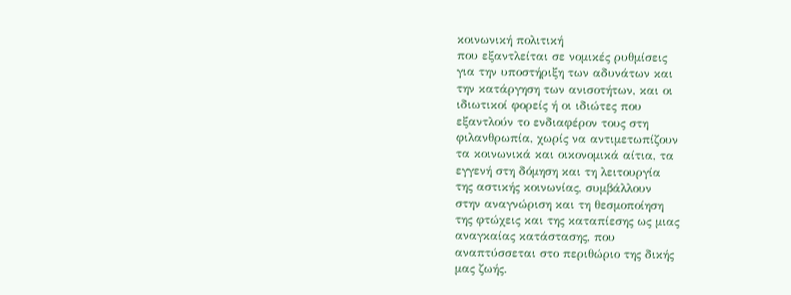κοινωνική πολιτική
που εξαντλείται σε νομικές ρυθμίσεις
για την υποστήριξη των αδυνάτων και
την κατάργηση των ανισοτήτων, και οι
ιδιωτικοί φορείς ή οι ιδιώτες που
εξαντλούν το ενδιαφέρον τους στη
φιλανθρωπία, χωρίς να αντιμετωπίζουν
τα κοινωνικά και οικονομικά αίτια, τα
εγγενή στη δόμηση και τη λειτουργία
της αστικής κοινωνίας, συμβάλλουν
στην αναγνώριση και τη θεσμοποίηση
της φτώχεις και της καταπίεσης ως μιας
αναγκαίας κατάστασης, που
αναπτύσσεται στο περιθώριο της δικής
μας ζωής.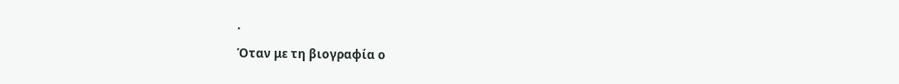·
Όταν με τη βιογραφία ο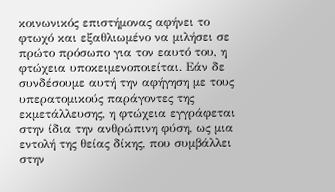κοινωνικός επιστήμονας αφήνει το
φτωχό και εξαθλιωμένο να μιλήσει σε
πρώτο πρόσωπο για τον εαυτό του, η
φτώχεια υποκειμενοποιείται. Εάν δε
συνδέσουμε αυτή την αφήγηση με τους
υπερατομικούς παράγοντες της
εκμετάλλευσης, η φτώχεια εγγράφεται
στην ίδια την ανθρώπινη φύση, ως μια
εντολή της θείας δίκης, που συμβάλλει
στην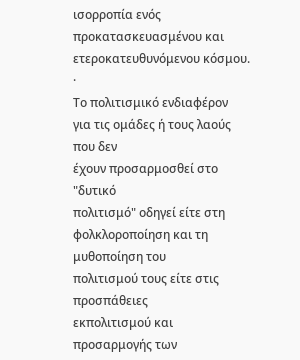ισορροπία ενός
προκατασκευασμένου και
ετεροκατευθυνόμενου κόσμου.
·
Το πολιτισμικό ενδιαφέρον
για τις ομάδες ή τους λαούς που δεν
έχουν προσαρμοσθεί στο "δυτικό
πολιτισμό" οδηγεί είτε στη
φολκλοροποίηση και τη μυθοποίηση του
πολιτισμού τους είτε στις προσπάθειες
εκπολιτισμού και προσαρμογής των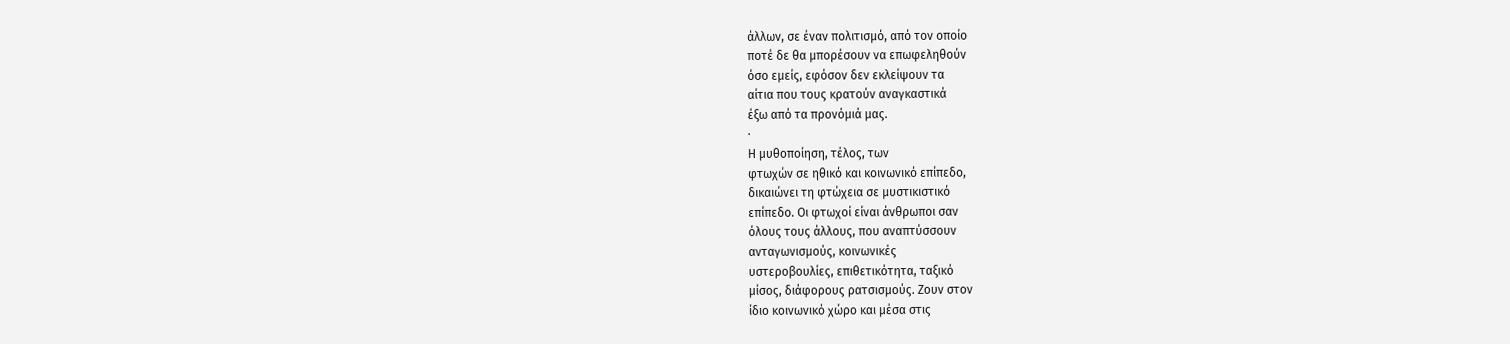άλλων, σε έναν πολιτισμό, από τον οποίο
ποτέ δε θα μπορέσουν να επωφεληθούν
όσο εμείς, εφόσον δεν εκλείψουν τα
αίτια που τους κρατούν αναγκαστικά
έξω από τα προνόμιά μας.
·
Η μυθοποίηση, τέλος, των
φτωχών σε ηθικό και κοινωνικό επίπεδο,
δικαιώνει τη φτώχεια σε μυστικιστικό
επίπεδο. Οι φτωχοί είναι άνθρωποι σαν
όλους τους άλλους, που αναπτύσσουν
ανταγωνισμούς, κοινωνικές
υστεροβουλίες, επιθετικότητα, ταξικό
μίσος, διάφορους ρατσισμούς. Ζουν στον
ίδιο κοινωνικό χώρο και μέσα στις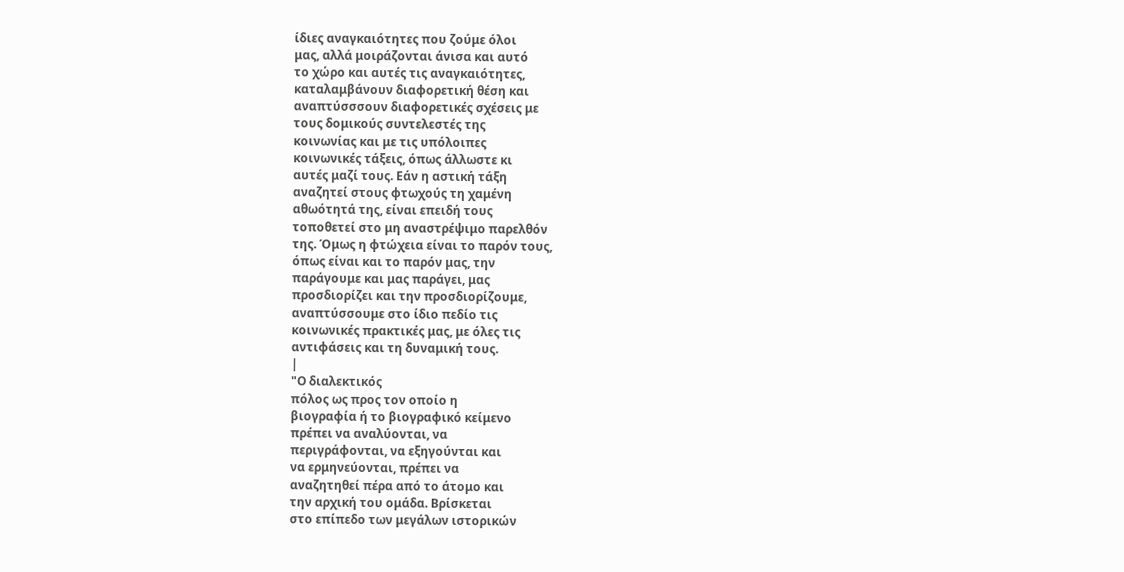ίδιες αναγκαιότητες που ζούμε όλοι
μας, αλλά μοιράζονται άνισα και αυτό
το χώρο και αυτές τις αναγκαιότητες,
καταλαμβάνουν διαφορετική θέση και
αναπτύσσσουν διαφορετικές σχέσεις με
τους δομικούς συντελεστές της
κοινωνίας και με τις υπόλοιπες
κοινωνικές τάξεις, όπως άλλωστε κι
αυτές μαζί τους. Εάν η αστική τάξη
αναζητεί στους φτωχούς τη χαμένη
αθωότητά της, είναι επειδή τους
τοποθετεί στο μη αναστρέψιμο παρελθόν
της. Όμως η φτώχεια είναι το παρόν τους,
όπως είναι και το παρόν μας, την
παράγουμε και μας παράγει, μας
προσδιορίζει και την προσδιορίζουμε,
αναπτύσσουμε στο ίδιο πεδίο τις
κοινωνικές πρακτικές μας, με όλες τις
αντιφάσεις και τη δυναμική τους.
|
"Ο διαλεκτικός
πόλος ως προς τον οποίο η
βιογραφία ή το βιογραφικό κείμενο
πρέπει να αναλύονται, να
περιγράφονται, να εξηγούνται και
να ερμηνεύονται, πρέπει να
αναζητηθεί πέρα από το άτομο και
την αρχική του ομάδα. Βρίσκεται
στο επίπεδο των μεγάλων ιστορικών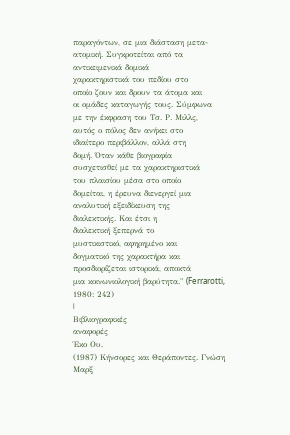παραγόντων, σε μια διάσταση μετα-
ατομική. Συγκροτείται από τα
αντικειμενικά δομικά
χαρακτηριστικά του πεδίου στο
οποίο ζουν και δρουν τα άτομα και
οι ομάδες καταγωγής τους. Σύμφωνα
με την έκφραση του Τσ. Ρ. Μιλλς,
αυτός ο πόλος δεν ανήκει στο
ιδιαίτερο περιβάλλον, αλλά στη
δομή. Όταν κάθε βιογραφία
συσχετισθεί με τα χαρακτηριστικά
του πλαισίου μέσα στο οποίο
δομείται, η έρευνα διενεργεί μια
αναλυτική εξειδίκευση της
διαλεκτικής. Και έτσι η
διαλεκτική ξεπερνά το
μυστικιστικό, αφηρημένο και
δογματικό της χαρακτήρα και
προσδιορίζεται ιστορικά, αποκτά
μια κοινωνιολογική βαρύτητα." (Ferrarotti,
1980: 242)
|
Βιβλιογραφικές
αναφορές
Έκο Ου.
(1987) Κήνσορες και Θεράποντες. Γνώση
Μαρξ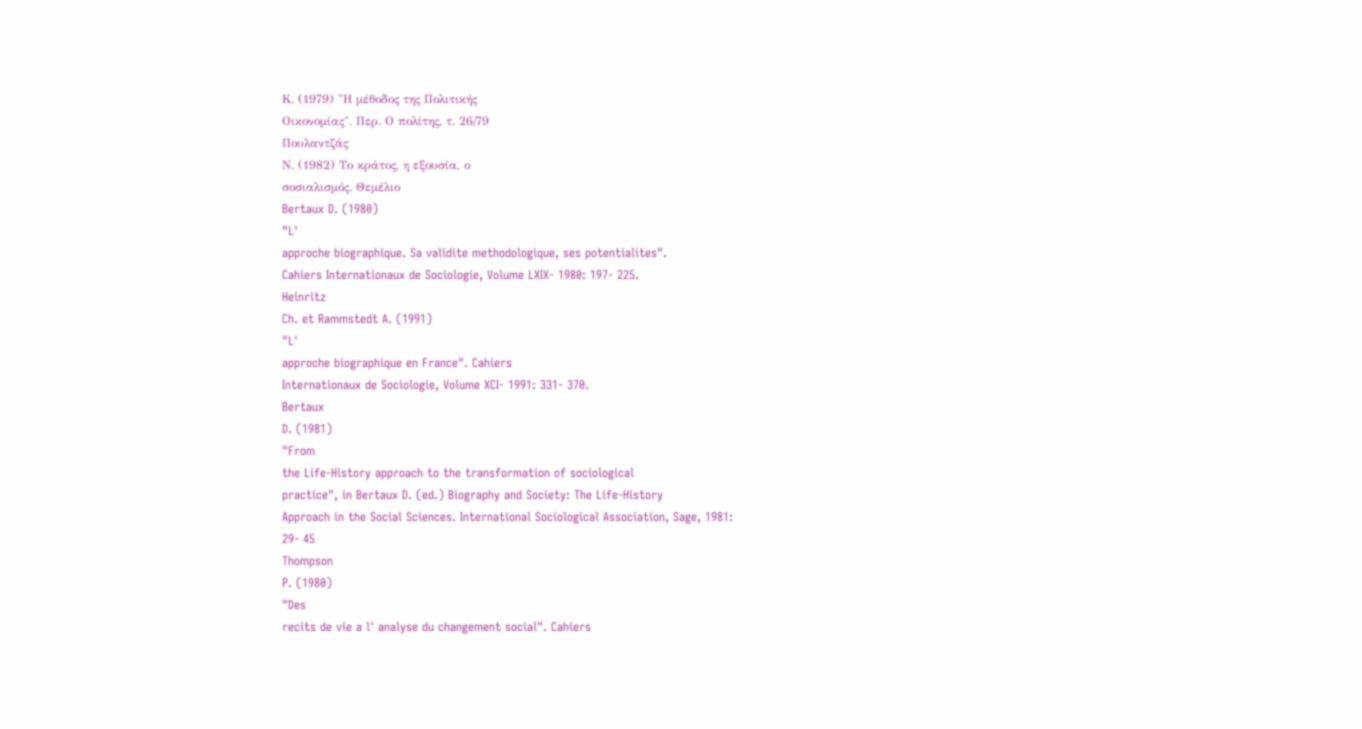Κ. (1979) "Η μέθοδος της Πολιτικής
Οικονομίας". Περ. Ο πολίτης, τ. 26/79
Πουλαντζάς
Ν. (1982) Το κράτος, η εξουσία, ο
σοσιαλισμός. Θεμέλιο
Bertaux D. (1980)
"L'
approche biographique. Sa validite methodologique, ses potentialites".
Cahiers Internationaux de Sociologie, Volume LXIX- 1980: 197- 225.
Heinritz
Ch. et Rammstedt A. (1991)
"L'
approche biographique en France". Cahiers
Internationaux de Sociologie, Volume XCI- 1991: 331- 370.
Bertaux
D. (1981)
"From
the Life-History approach to the transformation of sociological
practice", in Bertaux D. (ed.) Biography and Society: The Life-History
Approach in the Social Sciences. International Sociological Association, Sage, 1981:
29- 45
Thompson
P. (1980)
"Des
recits de vie a l' analyse du changement social". Cahiers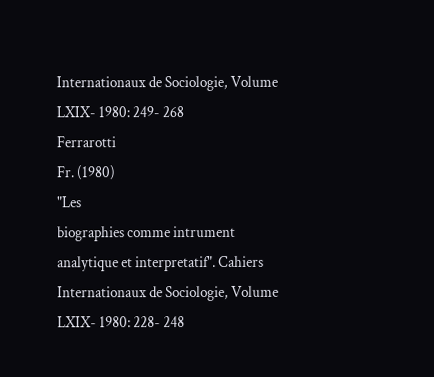Internationaux de Sociologie, Volume LXIX- 1980: 249- 268
Ferrarotti
Fr. (1980)
"Les
biographies comme intrument analytique et interpretatif". Cahiers
Internationaux de Sociologie, Volume LXIX- 1980: 228- 248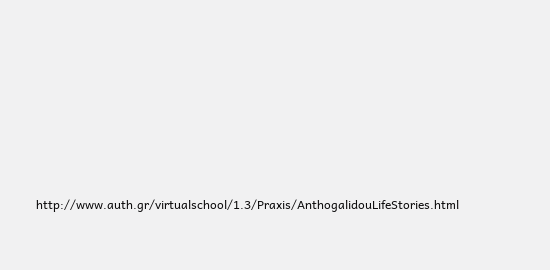http://www.auth.gr/virtualschool/1.3/Praxis/AnthogalidouLifeStories.html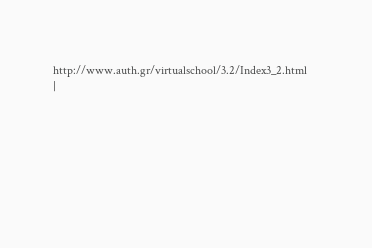http://www.auth.gr/virtualschool/3.2/Index3_2.html
|